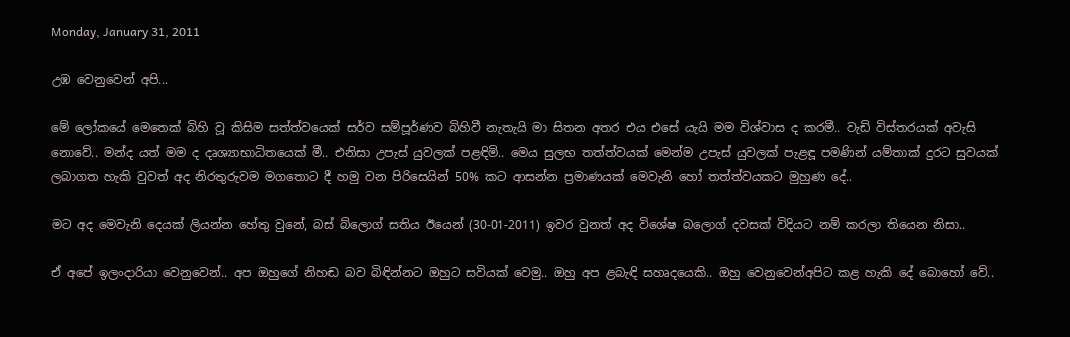Monday, January 31, 2011

උඹ වෙනුවෙන් අපි...

මේ ලෝකයේ මෙතෙක් බිහි වූ කිසිම සත්ත්වයෙක් සර්ව සම්පූර්ණව බිහිවී නැතැයි මා සිතන අතර එය එසේ යැයි මම විශ්වාස ද කරමී.. වැඩි විස්තරයක් අවැසි නොවේ.. මන්ද යත් මම ද දෘශ්‍යාභාධිතයෙක් මී.. එනිසා උපැස් යුවලක් පළඳිමි.. මෙය සුලභ තත්ත්වයක් මෙන්ම උපැස් යුවලක් පැළඳූ පමණින් යම්තාක් දුරට සුවයක් ලබාගත හැකි වුවත් අද නිරතුරුවම මගතොට දී හමු වන පිරිසෙයින් 50% කට ආසන්න ප්‍රමාණයක් මෙවැනි හෝ තත්ත්වයකට මුහුණ දේ..

මට අද මෙවැනි දෙයක් ලියන්න හේතු වුනේ, බස් බ්ලොග් සතිය ඊයෙන් (30-01-2011) ඉවර වුනත් අද විශේෂ බලොග් දවසක් විදියට නම් කරලා තියෙන නිසා..

ඒ අපේ ඉලංදාරියා වෙනුවෙන්.. අප ඔහුගේ නිහඬ බව බිඳින්නට ඔහුට සවියක් වෙමු.. ඔහු අප ළබැඳි සහෘදයෙකි.. ඔහු වෙනුවෙන්අපිට කළ හැකි දේ බොහෝ වේ..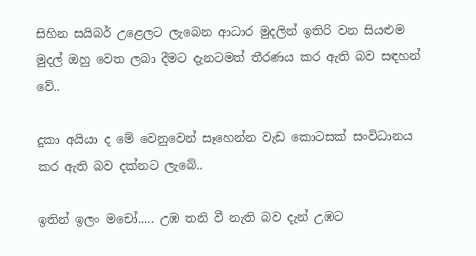සිහින සයිබර් උළෙලට ලැබෙන ආධාර මුදලින් ඉතිරි වන සියළුම මුදල් ඔහු වෙත ලබා දීමට දැනටමත් තීරණය කර ඇති බව සඳහන් වේ..

දුකා අයියා ද මේ වෙනුවෙන් සෑහෙන්න වැඩ කොටසක් සංවිධානය කර ඇති බව දක්නට ලැබේ..

ඉතින් ඉලං මචෝ..... උඹ තනි වී නැති බව දැන් උඹට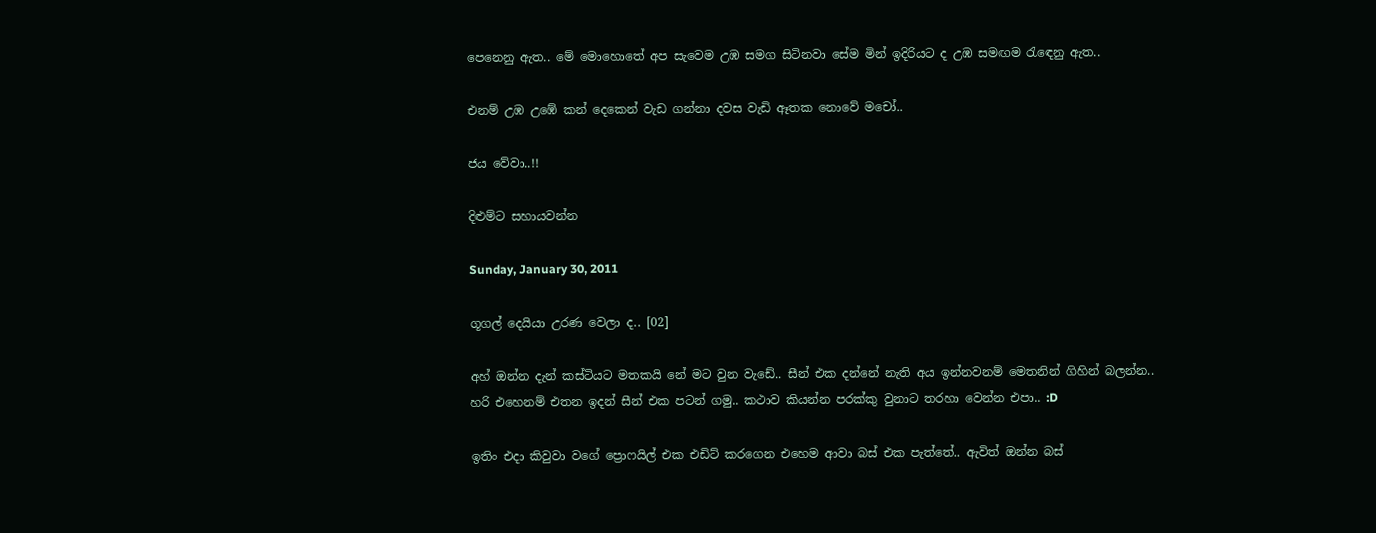පෙනෙනු ඇත.. මේ මොහොතේ අප සැවෙම උඹ සමග සිටිනවා සේම මින් ඉදිරියට ද උඹ සමඟම රැඳෙනු ඇත..

එනම් උඹ උඹේ කන් දෙකෙන් වැඩ ගන්නා දවස වැඩි ඈතක නොවේ මචෝ..

ජය වේවා..!!

දිළුම්ට සහායවන්න

Sunday, January 30, 2011

ගූගල් දෙයියා උරණ වෙලා ද.. [02]

අහ් ඔන්න දැන් කස්ටියට මතකයි නේ මට වුන වැඩේ.. සීන් එක දන්නේ නැති අය ඉන්නවනම් මෙතනින් ගිහින් බලන්න.. හරි එහෙනම් එතන ඉදන් සීන් එක පටන් ගමු.. කථාව කියන්න පරක්කු වුනාට තරහා වෙන්න එපා.. :D

ඉතිං එදා කිවුවා වගේ ප්‍රොෆයිල් එක එඩිට් කරගෙන එහෙම ආවා බස් එක පැත්තේ.. ඇවිත් ඔන්න බස්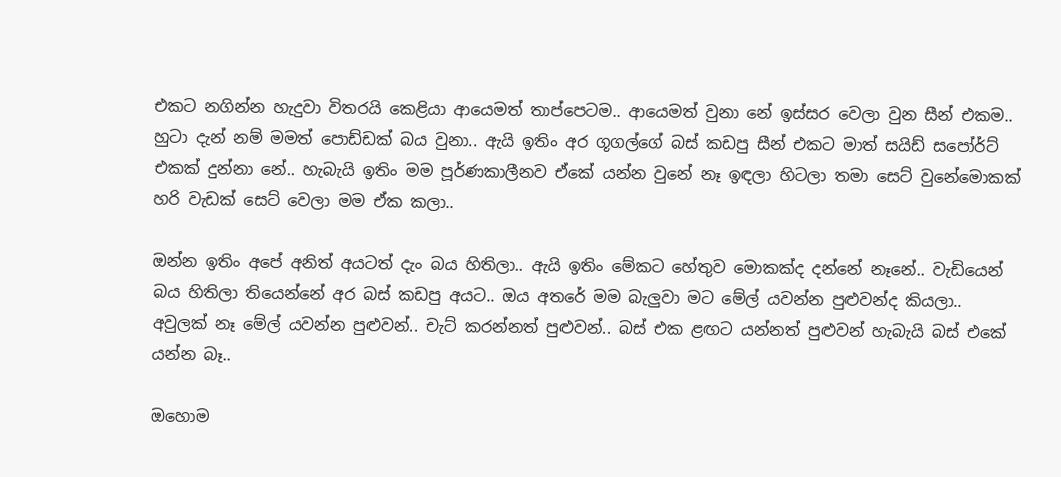එකට නගින්න හැදුවා විතරයි කෙළියා ආයෙමත් තාප්පෙටම.. ආයෙමත් වුනා නේ ඉස්සර වෙලා වුන සීන් එකම.. හුටා දැන් නම් මමත් පොඩ්ඩක් බය වුනා.. ඇයි ඉතිං අර ගූගල්ගේ බස් කඩපු සීන් එකට මාත් සයිඩ් සපෝර්ට් එකක් දුන්නා නේ.. හැබැයි ඉතිං මම පූර්ණකාලීනව ඒකේ යන්න වුනේ නෑ ඉඳලා හිටලා තමා සෙට් වුනේමොකක් හරි වැඩක් සෙට් වෙලා මම ඒක කලා..

ඔන්න ඉතිං අපේ අනිත් අයටත් දැං බය හිතිලා.. ඇයි ඉතිං මේකට හේතුව මොකක්ද දන්නේ නෑනේ.. වැඩියෙන් බය හිතිලා තියෙන්නේ අර බස් කඩපු අයට.. ඔය අතරේ මම බැලුවා මට මේල් යවන්න පුළුවන්ද කියලා.. අවුලක් නෑ මේල් යවන්න පුළුවන්.. චැට් කරන්නත් පුළුවන්.. බස් එක ළඟට යන්නත් පුළුවන් හැබැයි බස් එකේ යන්න බෑ..

ඔහොම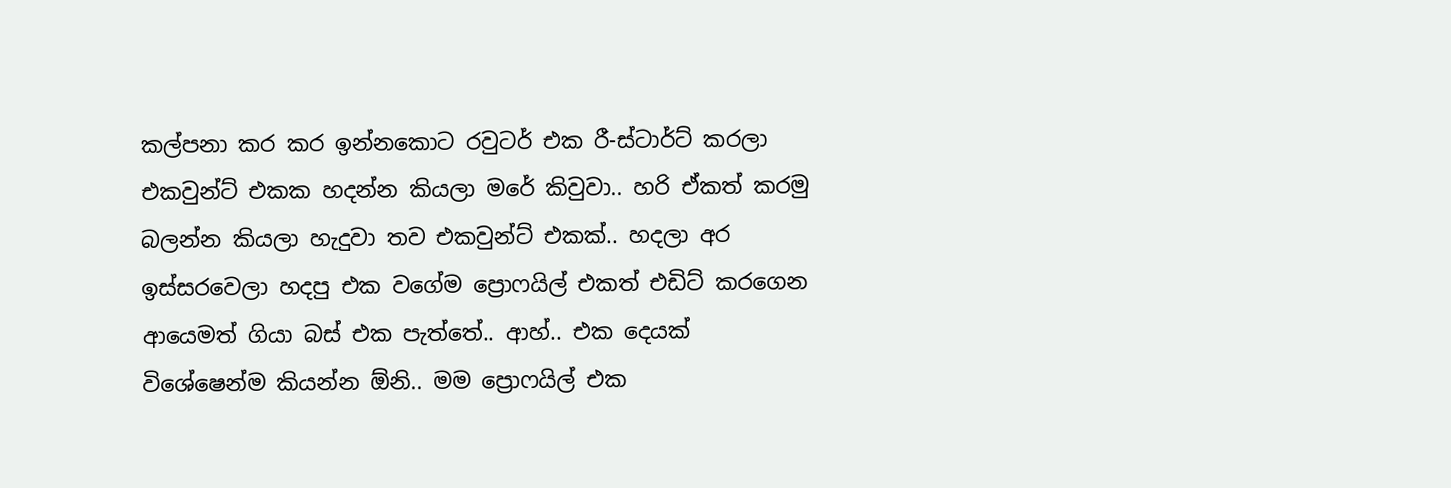කල්පනා කර කර ඉන්නකොට රවුටර් එක රී-ස්ටාර්ට් කරලා එකවුන්ට් එකක හදන්න කියලා මරේ කිවුවා.. හරි ඒකත් කරමු බලන්න කියලා හැදුවා තව එකවුන්ට් එකක්.. හදලා අර ඉස්සරවෙලා හදපු එක වගේම ප්‍රොෆයිල් එකත් එඩිට් කරගෙන ආයෙමත් ගියා බස් එක පැත්තේ.. ආහ්.. එක දෙයක් විශේෂෙන්ම කියන්න ඕනි.. මම ප්‍රොෆයිල් එක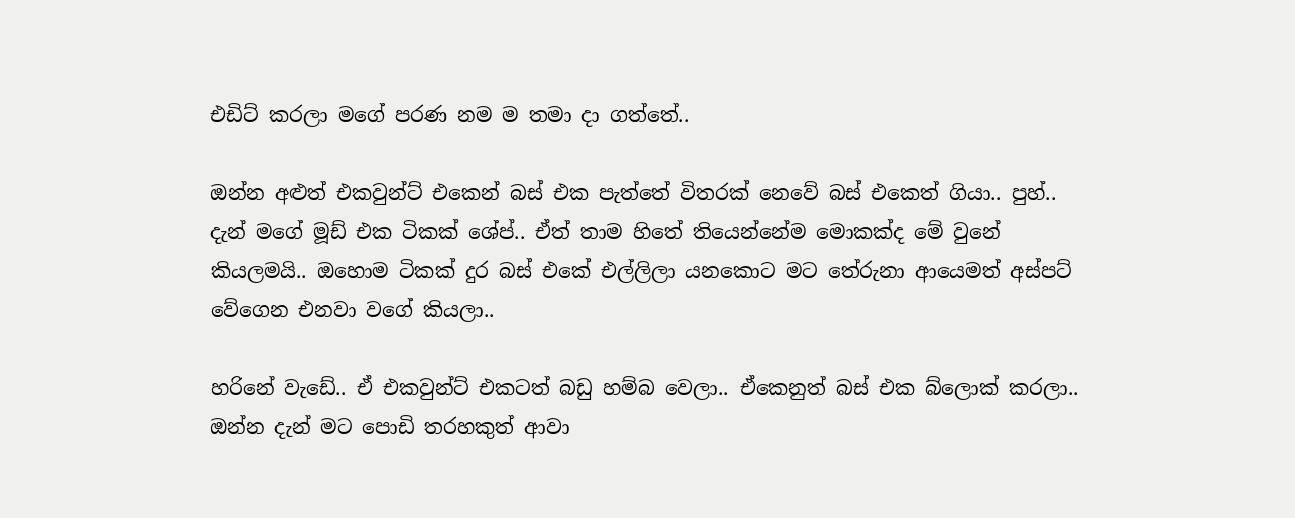එඩිට් කරලා මගේ පරණ නම ම තමා දා ගත්තේ..

ඔන්න අළුත් එකවුන්ට් එකෙන් බස් එක පැත්තේ විතරක් නෙවේ බස් එකෙත් ගියා.. පුහ්.. දැන් මගේ මූඩ් එක ටිකක් ශේප්.. ඒත් තාම හිතේ තියෙන්නේම මොකක්ද මේ වුනේ කියලමයි.. ඔහොම ටිකක් දුර බස් එකේ එල්ලිලා යනකොට මට තේරුනා ආයෙමත් අස්පට් වේගෙන එනවා වගේ කියලා..

හරිනේ වැඩේ.. ඒ එකවුන්ට් එකටත් බඩු හම්බ වෙලා.. ඒකෙනුත් බස් එක බ්ලොක් කරලා.. ඔන්න දැන් මට පොඩි තරහකුත් ආවා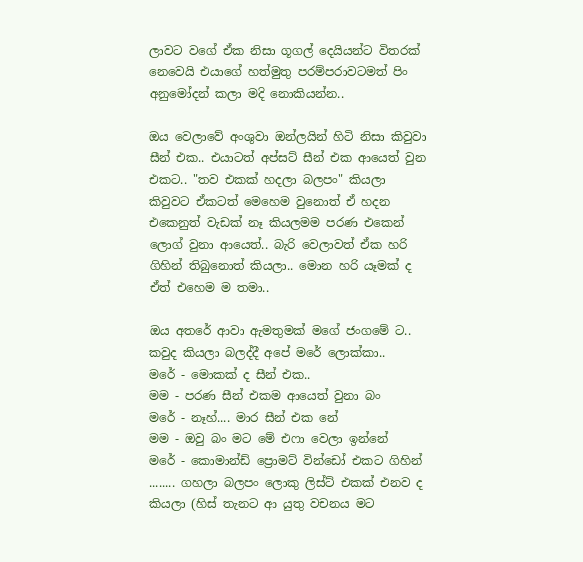ලාවට වගේ ඒක නිසා ගූගල් දෙයියන්ට විතරක් නෙවෙයි එයාගේ හත්මුතු පරම්පරාවටමත් පිං අනුමෝදන් කලා මදි නොකියන්න..

ඔය වෙලාවේ අංශුවා ඔන්ලයින් හිටි නිසා කිවුවා සීන් එක.. එයාටත් අප්සට් සීන් එක ආයෙත් වුන එකට.. "තව එකක් හදලා බලපං" කියලා කිවුවට ඒකටත් මෙහෙම වුනොත් ඒ හදන එකෙනුත් වැඩක් නෑ කියලමම පරණ එකෙන් ලොග් වුනා ආයෙත්.. බැරි වෙලාවත් ඒක හරි ගිහින් තිබුනොත් කියලා.. මොන හරි යෑමක් ද ඒත් එහෙම ම තමා..

ඔය අතරේ ආවා ඇමතුමක් මගේ ජංගමේ ට.. කවුද කියලා බලද්දී අපේ මරේ ලොක්කා..
මරේ - මොකක් ද සීන් එක..
මම - පරණ සීන් එකම ආයෙත් වුනා බං
මරේ - නෑහ්.... මාර සීන් එක නේ
මම - ඔවු බං මට මේ එෆා වෙලා ඉන්නේ
මරේ - කොමාන්ඩ් ප්‍රොමට් වින්ඩෝ එකට ගිහින් ........ ගහලා බලපං ලොකු ලිස්ට් එකක් එනව ද කියලා (හිස් තැනට ආ යුතු වචනය මට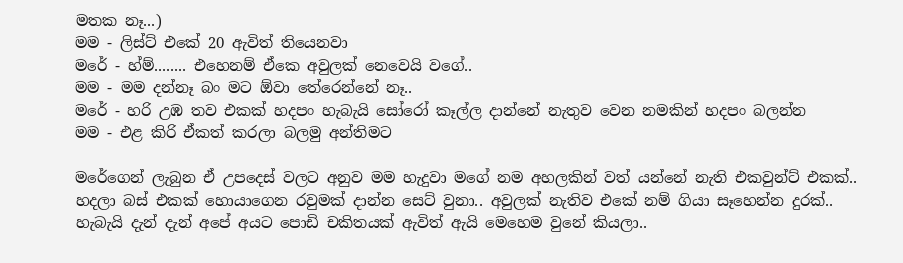මතක නෑ...)
මම - ලිස්ට් එකේ 20 ඇවිත් තියෙනවා
මරේ - හ්ම්........ එහෙනම් ඒකෙ අවුලක් නෙවෙයි වගේ..
මම - මම දන්නෑ බං මට ඕවා තේරෙන්නේ නෑ..
මරේ - හරි උඹ තව එකක් හදපං හැබැයි සෝරෝ කෑල්ල දාන්නේ නැතුව වෙන නමකින් හදපං බලන්න
මම - එළ කිරි ඒකත් කරලා බලමු අන්තිමට

මරේගෙන් ලැබුන ඒ උපදෙස් වලට අනුව මම හැදුවා මගේ නම අහලකින් වත් යන්නේ නැති එකවුන්ට් එකක්.. හදලා බස් එකක් හොයාගෙන රවුමක් දාන්න සෙට් වුනා.. අවුලක් නැතිව එකේ නම් ගියා සෑහෙන්න දුරක්.. හැබැයි දැන් දැන් අපේ අයට පොඩි චකිතයක් ඇවිත් ඇයි මෙහෙම වුනේ කියලා..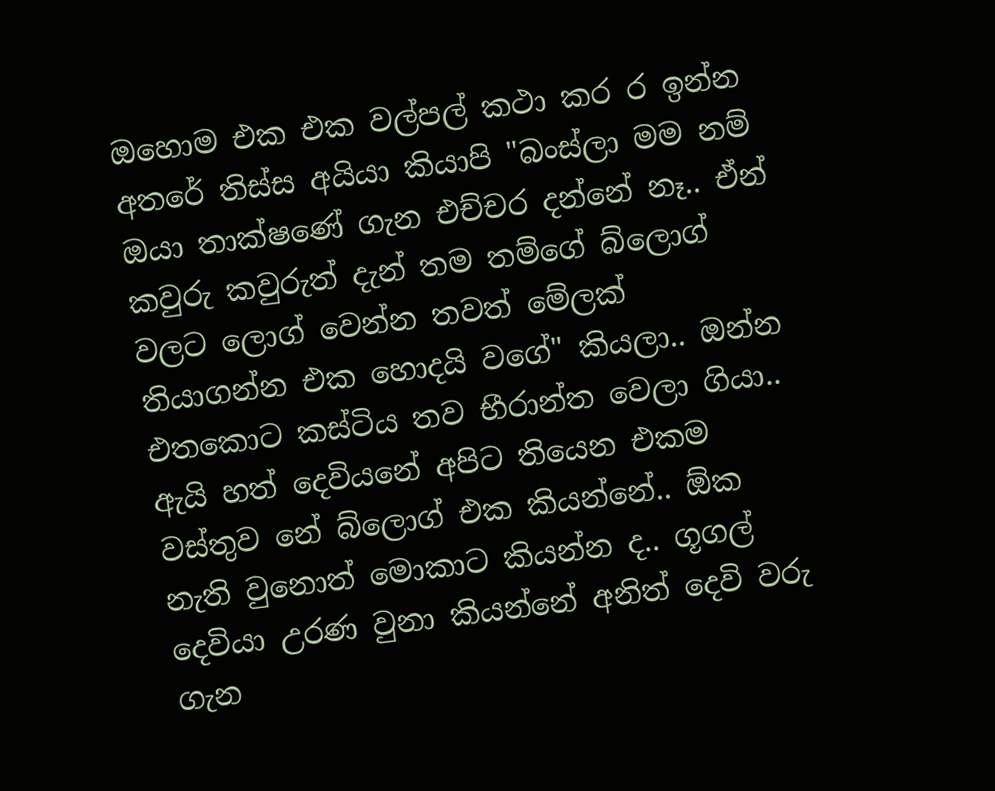ඔහොම එක එක වල්පල් කථා කර ර ඉන්න අතරේ තිස්ස අයියා කියාපි "බංස්ලා මම නම් ඔයා තාක්ෂණේ ගැන එච්චර දන්නේ නෑ.. ඒන් කවුරු කවුරුත් දැන් තම තම්ගේ බ්ලොග් වලට ලොග් වෙන්න තවත් මේලක් තියාගන්න එක හොදයි වගේ" කියලා.. ඔන්න එතකොට කස්ටිය තව භීරාන්ත වෙලා ගියා.. ඇයි හත් දෙවියනේ අපිට තියෙන එකම වස්තුව නේ බ්ලොග් එක කියන්නේ.. ඕක නැති වුනොත් මොකාට කියන්න ද.. ගූගල් දෙවියා උරණ වුනා කියන්නේ අනිත් දෙවි වරු ගැන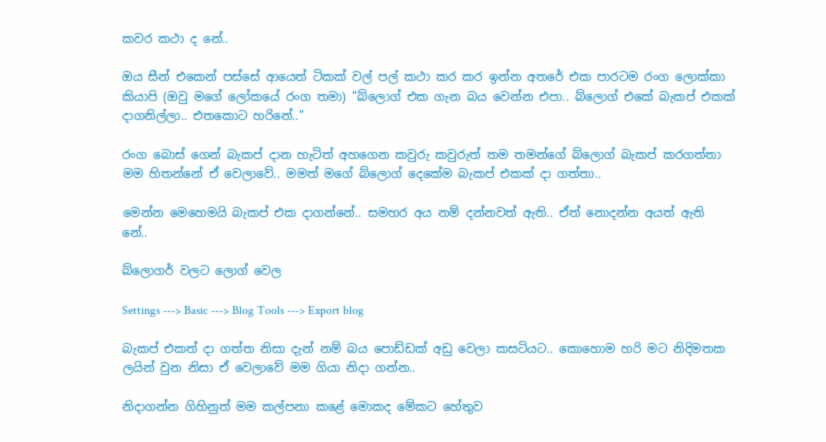කවර කථා ද නේ..

ඔය සීන් එකෙන් පස්සේ ආයෙත් ටිකක් වල් පල් කථා කර කර ඉන්න අතරේ එක පාරටම රංග ලොක්කා කියාපි (ඔවු මගේ ලෝකයේ රංග තමා) "බ්ලොග් එක ගැන බය වෙන්න එපා.. බ්ලොග් එකේ බැකප් එකක් දාගනිල්ලා.. එතකොට හරිනේ.."

රංග බොස් ගෙන් බැකප් දාන හැටිත් අහගෙන කවුරු කවුරුත් තම තමන්ගේ බ්ලොග් බැකප් කරගත්තා මම හිතන්නේ ඒ වෙලාවේ.. මමත් මගේ බ්ලොග් දෙකේම බැකප් එකක් දා ගත්තා..

මෙන්න මෙහෙමයි බැකප් එක දාගන්නේ.. සමහර අය නම් දන්නවත් ඇති.. ඒත් නොදන්න අයත් ඇති නේ..

බ්ලොගර් වලට ලොග් වෙල

Settings ---> Basic ---> Blog Tools ---> Export blog

බැකප් එකත් දා ගත්ත නිසා දැන් නම් බය පොඩ්ඩක් අඩු වෙලා කසටියට.. කොහොම හරි මට නිදිමතක ලයින් වුන නිසා ඒ වෙලාවේ මම ගියා නිදා ගන්න..

නිදාගන්න ගිහිනුත් මම කල්පනා කළේ මොකද මේකට හේතුව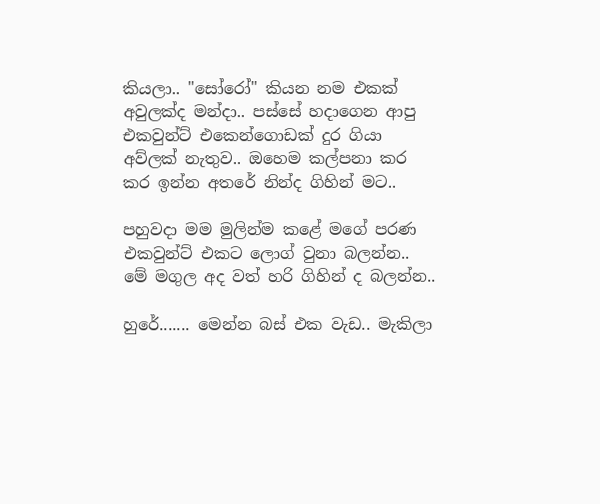කියලා.. "සෝරෝ" කියන නම එකක් අවුලක්ද මන්දා.. පස්සේ හදාගෙන ආපු එකවුන්ට් එකෙන්ගොඩක් දුර ගියා අව්ලක් නැතුව.. ඔහෙම කල්පනා කර කර ඉන්න අතරේ නින්ද ගිහින් මට..

පහුවදා මම මුලින්ම කළේ මගේ පරණ එකවුන්ට් එකට ලොග් වුනා බලන්න.. මේ මගුල අද වත් හරි ගිහින් ද බලන්න..

හුරේ....... මෙන්න බස් එක වැඩ.. මැකිලා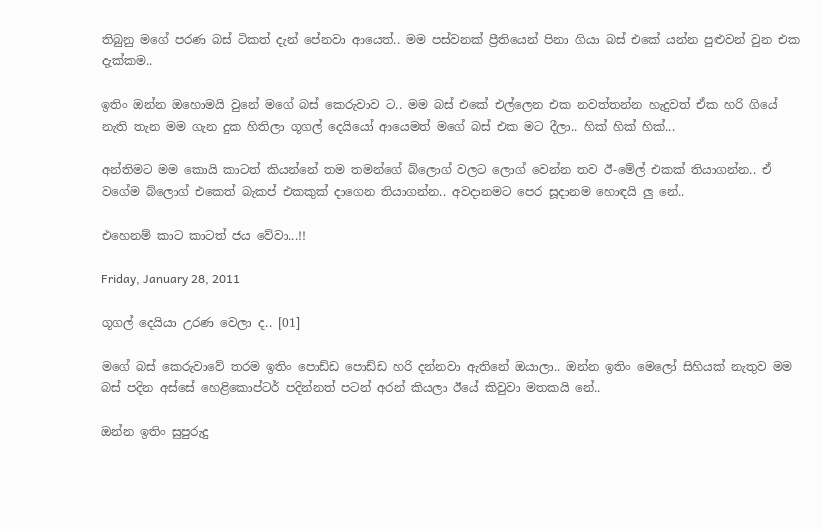තිබුනු මගේ පරණ බස් ටිකත් දැන් පේනවා ආයෙත්.. මම පස්වනක් ප්‍රීතියෙන් පිනා ගියා බස් එකේ යන්න පුළුවන් වුන එක දැක්කම..

ඉතිං ඔන්න ඔහොමයි වුනේ මගේ බස් කෙරුවාව ට.. මම බස් එකේ එල්ලෙන එක නවත්තන්න හැදුවත් ඒක හරි ගියේ නැති තැන මම ගැන දුක හිතිලා ගූගල් දෙයියෝ ආයෙමත් මගේ බස් එක මට දීලා.. හික් හික් හික්...

අන්තිමට මම කොයි කාටත් කියන්නේ තම තමන්ගේ බ්ලොග් වලට ලොග් වෙන්න තව ඊ-මේල් එකක් තියාගන්න.. ඒ වගේම බ්ලොග් එකෙත් බැකප් එකකුක් දාගෙන තියාගන්න.. අවදානමට පෙර සූදානම හොඳයි ලු නේ..

එහෙනම් කාට කාටත් ජය වේවා...!!

Friday, January 28, 2011

ගූගල් දෙයියා උරණ වෙලා ද.. [01]

මගේ බස් කෙරුවාවේ තරම ඉතිං පොඩ්ඩ පොඩ්ඩ හරි දන්නවා ඇතිනේ ඔයාලා.. ඔන්න ඉතිං මෙලෝ සිහියක් නැතුව මම බස් පදින අස්සේ හෙළිකොප්ටර් පදින්නත් පටන් අරන් කියලා ඊයේ කිවුවා මතකයි නේ..

ඔන්න ඉතිං සුපුරුදු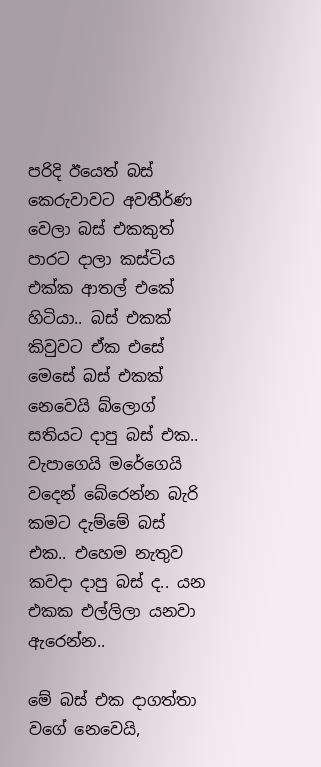පරිදි ඊයෙත් බස් කෙරුවාවට අවතීර්ණ වෙලා බස් එකකුත් පාරට දාලා කස්ටිය එක්ක ආතල් එකේ හිටියා.. බස් එකක් කිවුවට ඒක එසේ මෙසේ බස් එකක් නෙවෙයි බ්ලොග් සතියට දාපු බස් එක.. වැපාගෙයි මරේගෙයි වදෙන් බේරෙන්න බැරි කමට දැම්මේ බස් එක.. එහෙම නැතුව කවදා දාපු බස් ද.. යන එකක එල්ලිලා යනවා ඇරෙන්න..

මේ බස් එක දාගත්තා වගේ නෙවෙයි,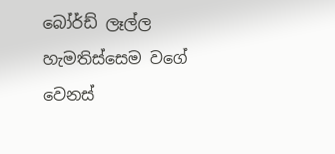බෝර්ඩ් ලෑල්ල හැමතිස්සෙම වගේ වෙනස්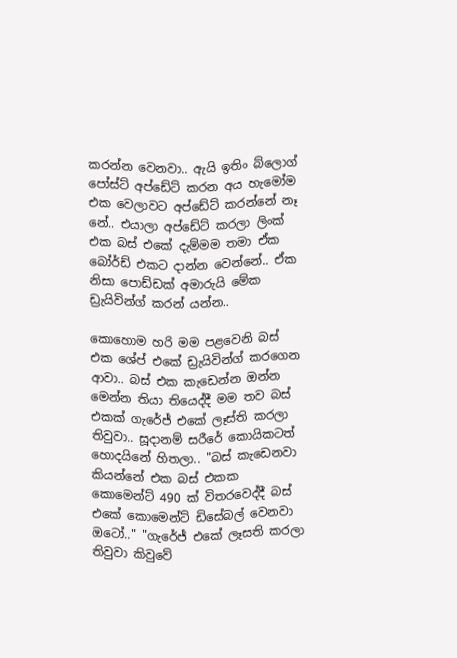කරන්න වෙනවා.. ඇයි ඉතිං බ්ලොග් පෝස්ට් අප්ඩේට් කරන අය හැමෝම එක වෙලාවට අප්ඩේට් කරන්නේ නෑ නේ.. එයාලා අප්ඩේට් කරලා ලිංක් එක බස් එකේ දැම්මම තමා ඒක බෝර්ඩ් එකට දාන්න වෙන්නේ.. ඒක නිසා පොඩ්ඩක් අමාරුයි මේක ඩ්‍රැයිවින්ග් කරන් යන්න..

කොහොම හරි මම පළවෙනි බස් එක ශේප් එකේ ඩ්‍රැයිවින්ග් කරගෙන ආවා.. බස් එක කැඩෙන්න ඔන්න මෙන්න තියා තියෙද්දී මම තව බස් එකක් ගැරේජ් එකේ ලෑස්ති කරලා තිවුවා.. සූදානම් සරීරේ කොයිකටත් හොදයිනේ හිතලා.. "බස් කැඩෙනවා කියන්නේ එක බස් එකක කොමෙන්ට් 490 ක් විතරවෙද්දී බස් එකේ කොමෙන්ට් ඩිසේබල් වෙනවා ඔටෝ.." "ගැරේජ් එකේ ලෑසති කරලා තිවුවා කිවුවේ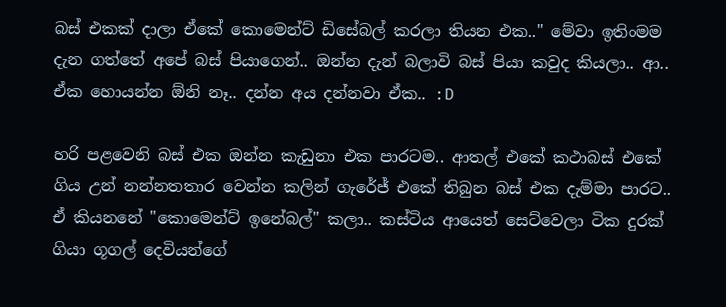බස් එකක් දාලා ඒකේ කොමෙන්ට් ඩිසේබල් කරලා තියන එක.." මේවා ඉතිංමම දැන ගත්තේ අපේ බස් පියාගෙන්.. ඔන්න දැන් බලාවි බස් පියා කවුද කියලා.. ආ.. ඒක හොයන්න ඕනි නෑ.. දන්න අය දන්නවා ඒක.. :D

හරි පළවෙනි බස් එක ඔන්න කැඩුනා එක පාරටම.. ආතල් එකේ කථාබස් එකේ ගිය උන් නන්නතතාර වෙන්න කලින් ගැරේජ් එකේ තිබුන බස් එක දැම්මා පාරට.. ඒ කියනනේ "කොමෙන්ට් ඉනේබල්" කලා.. කස්ටිය ආයෙත් සෙට්වෙලා ටික දුරක් ගියා ගූගල් දෙවියන්ගේ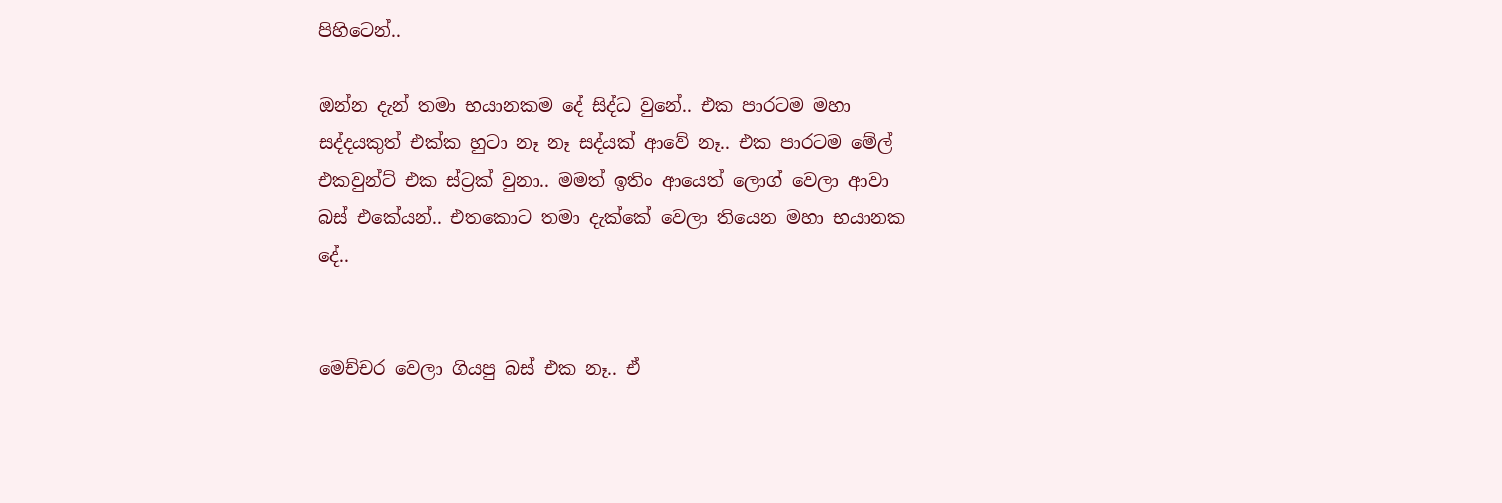පිහිටෙන්..

ඔන්න දැන් තමා භයානකම දේ සිද්ධ වුනේ.. එක පාරටම මහා සද්දයකුත් එක්ක හුටා නෑ නෑ සද්යක් ආවේ නෑ.. එක පාරටම මේල් එකවුන්ට් එක ස්ට්‍රක් වුනා.. මමත් ඉතිං ආයෙත් ලොග් වෙලා ආවා බස් එකේයන්.. එතකොට තමා දැක්කේ වෙලා තියෙන මහා භයානක දේ..


මෙච්චර වෙලා ගියපු බස් එක නෑ.. ඒ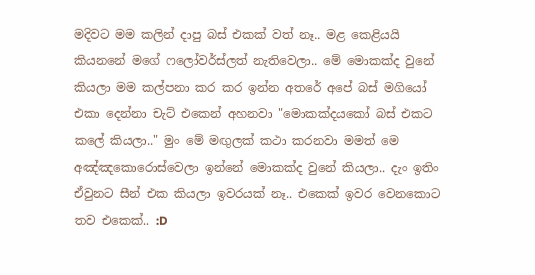මදිවට මම කලින් දාපු බස් එකක් වත් නෑ.. මළ කෙළියයි කියනනේ මගේ ෆලෝවර්ස්ලත් නැතිවෙලා.. මේ මොකක්ද වුනේ කියලා මම කල්පනා කර කර ඉන්න අතරේ අපේ බස් මගියෝ එකා දෙන්නා චැට් එකෙන් අහනවා "මොකක්දයකෝ බස් එකට කලේ කියලා.." මුං මේ මඟුලක් කථා කරනවා මමත් මෙ අඤ්ඤකොරොස්වෙලා ඉන්නේ මොකක්ද වුනේ කියලා.. දැං ඉතිං ඒවුනට සීන් එක කියලා ඉවරයක් නෑ.. එකෙක් ඉවර වෙනකොට තව එකෙක්.. :D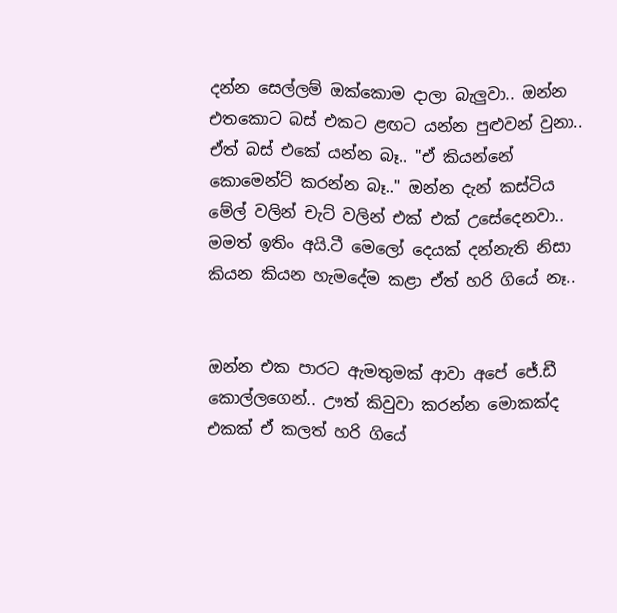දන්න සෙල්ලම් ඔක්කොම දාලා බැලුවා.. ඔන්න එතකොට බස් එකට ළඟට යන්න පුළුවන් වුනා.. ඒත් බස් එකේ යන්න බෑ.. "ඒ කියන්නේ කොමෙන්ට් කරන්න බෑ.." ඔන්න දැන් කස්ටිය මේල් වලින් චැට් වලින් එක් එක් උසේදෙනවා.. මමත් ඉතිං අයි.ටී මෙලෝ දෙයක් දන්නැති නිසා කියන කියන හැමදේම කළා ඒත් හරි ගියේ නෑ..


ඔන්න එක පාරට ඇමතුමක් ආවා අපේ ජේ.ඩී කොල්ලගෙන්.. ඌත් කිවුවා කරන්න මොකක්ද එකක් ඒ කලත් හරි ගියේ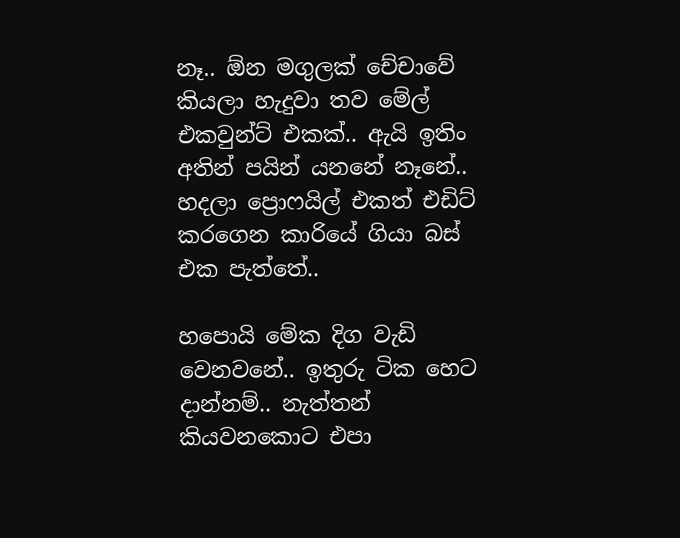නෑ.. ඕන මගුලක් චේචාවේ කියලා හැදුවා තව මේල් එකවුන්ට් එකක්.. ඇයි ඉතිං අතින් පයින් යනනේ නෑනේ.. හදලා ප්‍රොෆයිල් එකත් එඩිට් කරගෙන කාරියේ ගියා බස් එක පැත්තේ..

හපොයි මේක දිග වැඩි වෙනවනේ.. ඉතුරු ටික හෙට දාන්නම්.. නැත්තන් කියවනකොට එපා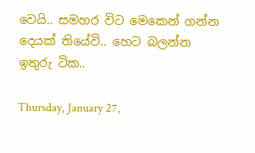වෙයි.. සමහර විට මෙකෙන් ගන්න දෙයක් තියේවි.. හෙට බලන්න ඉතුරු ටික..

Thursday, January 27,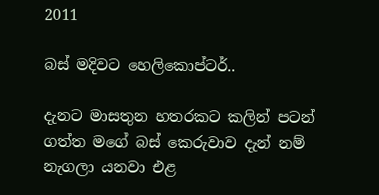2011

බස් මදිවට හෙලිකොප්ටර්..

දැනට මාසතුන හතරකට කලින් පටන් ගත්ත මගේ බස් කෙරුවාව දැන් නම් නැගලා යනවා එළ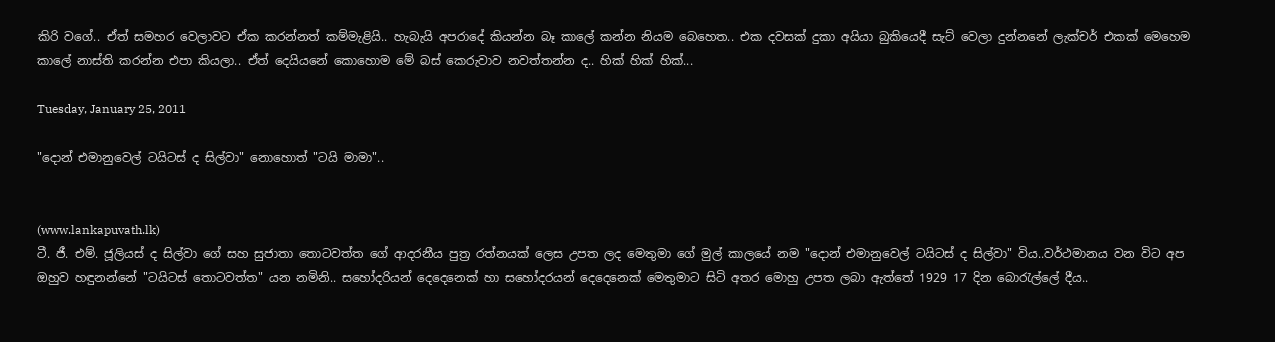කිරි වගේ.. ඒත් සමහර වෙලාවට ඒක කරන්නත් කම්මැළියි.. හැබැයි අපරාදේ කියන්න බෑ කාලේ කන්න නියම බෙහෙත.. එක දවසක් දුකා අයියා බුකියෙදී සැට් වෙලා දුන්නනේ ලැක්චර් එකක් මෙහෙම කාලේ නාස්ති කරන්න එපා කියලා.. ඒත් දෙයියනේ කොහොම මේ බස් කෙරුවාව නවත්තන්න ද.. හික් හික් හික්...

Tuesday, January 25, 2011

"දොන් එමානුවෙල් ටයිටස් ද සිල්වා" නොහොත් "ටයි මාමා"..


(www.lankapuvath.lk)
ටී. ජී. එම්. ජූලියස් ද සිල්වා ගේ සහ සුජාතා තොටවත්ත ගේ ආදරනීය පුත්‍ර රත්නයක් ලෙස උපත ලද මෙතුමා ගේ මුල් කාලයේ නම "දොන් එමානුවෙල් ටයිටස් ද සිල්වා" විය..වර්ථමානය වන විට අප ඔහුව හඳුනන්නේ "ටයිටස් තොටවත්ත" යන නමිනි.. සහෝදරියන් දෙදෙනෙක් හා සහෝදරයන් දෙදෙනෙක් මෙතුමාට සිටි අතර මොහු උපත ලබා ඇත්තේ 1929 17 දින බොරැල්ලේ දීය..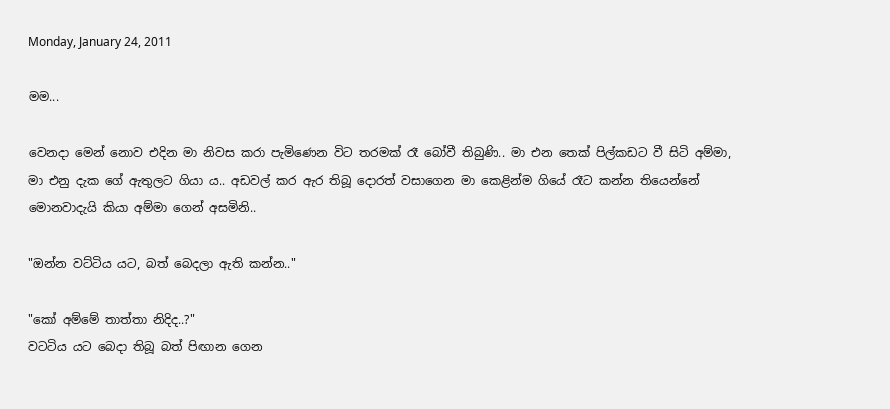Monday, January 24, 2011

මම...

වෙනදා මෙන් නොව එදින මා නිවස කරා පැමිණෙන විට තරමක් රෑ බෝවී තිබුණි.. මා එන තෙක් පිල්කඩට වී සිටි අම්මා, මා එනු දැක ගේ ඇතුලට ගියා ය.. අඩවල් කර ඇර තිබූ දොරත් වසාගෙන මා කෙළින්ම ගියේ රෑට කන්න තියෙන්නේ මොනවාදැයි කියා අම්මා ගෙන් අසමිනි..

"ඔන්න වට්ටිය යට, බත් බෙදලා ඇති කන්න.."

"කෝ අම්මේ තාත්තා නිදිද..?"
වටටිය යට බෙදා තිබූ බත් පිඟාන ගෙන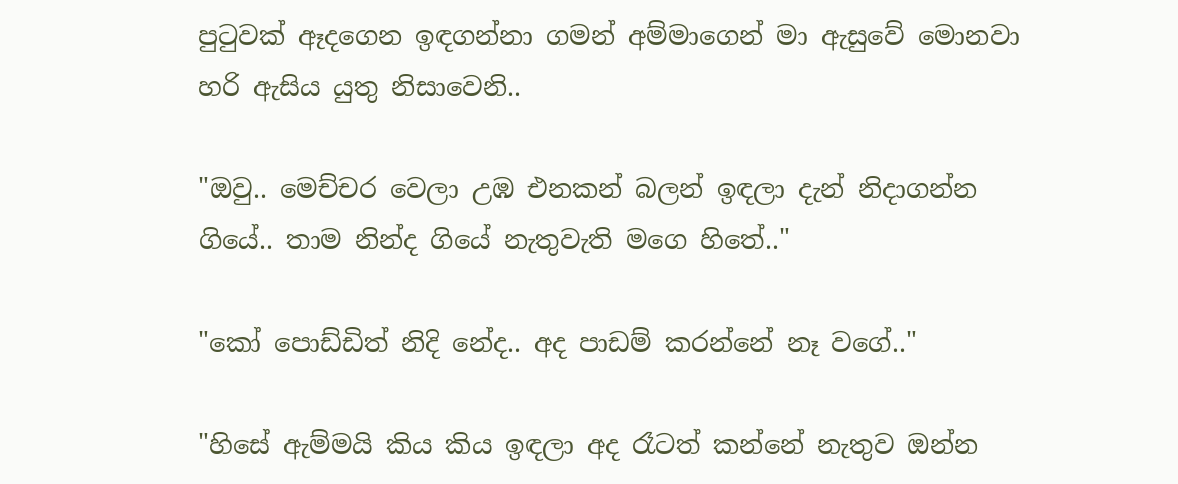පුටුවක් ඈදගෙන ඉඳගන්නා ගමන් අම්මාගෙන් මා ඇසුවේ මොනවා හරි ඇසිය යුතු නිසාවෙනි..

"ඔවු.. මෙච්චර වෙලා උඹ එනකන් බලන් ඉඳලා දැන් නිදාගන්න ගියේ.. තාම නින්ද ගියේ නැතුවැති මගෙ හිතේ.."

"කෝ පොඩ්ඩිත් නිදි නේද.. අද පාඩම් කරන්නේ නෑ වගේ.."

"හිසේ ඇම්මයි කිය කිය ඉඳලා අද රෑටත් කන්නේ නැතුව ඔන්න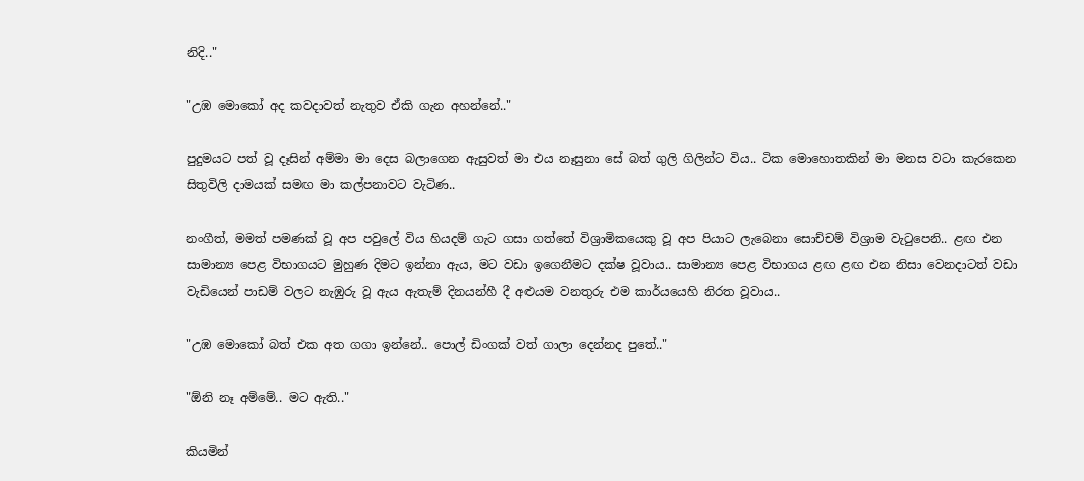නිදි.."

"උඹ මොකෝ අද කවදාවත් නැතුව ඒකි ගැන අහන්නේ.."

පුදුමයට පත් වූ දෑසින් අම්මා මා දෙස බලාගෙන ඇසුවත් මා එය නෑසුනා සේ බත් ගුලි ගිලින්ට විය.. ටික මොහොතකින් මා මනස වටා කැරකෙන සිතුවිලි දාමයක් සමඟ මා කල්පනාවට වැටිණ..

නංගීත්, මමත් පමණක් වූ අප පවුලේ විය හියදම් ගැට ගසා ගත්තේ විශ්‍රාමිකයෙකු වූ අප පියාට ලැබෙනා සොච්චම් විශ්‍රාම වැටුපෙනි.. ළඟ එන සාමාන්‍ය පෙළ විභාගයට මුහුණ දිමට ඉන්නා ඇය, මට වඩා ඉගෙනීමට දක්ෂ වූවාය.. සාමාන්‍ය පෙළ විභාගය ළඟ ළඟ එන නිසා වෙනදාටත් වඩා වැඩියෙන් පාඩම් වලට නැඹුරු වූ ඇය ඇතැම් දිනයන්හී දී අළුයම වනතුරු එම කාර්යයෙහි නිරත වූවාය..

"උඹ මොකෝ බත් එක අත ගගා ඉන්නේ.. පොල් ඩිංගක් වත් ගාලා දෙන්නද පුතේ.."

"ඕනි නෑ අම්මේ.. මට ඇති.."

කියමින්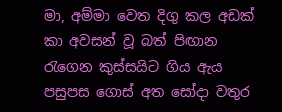මා, අම්මා වෙත දිගු කල අඩක් කා අවසන් වූ බත් පිඟාන රැගෙන කුස්සයිට ගිය ඇය පසුපස ගොස් අත සෝදා වතුර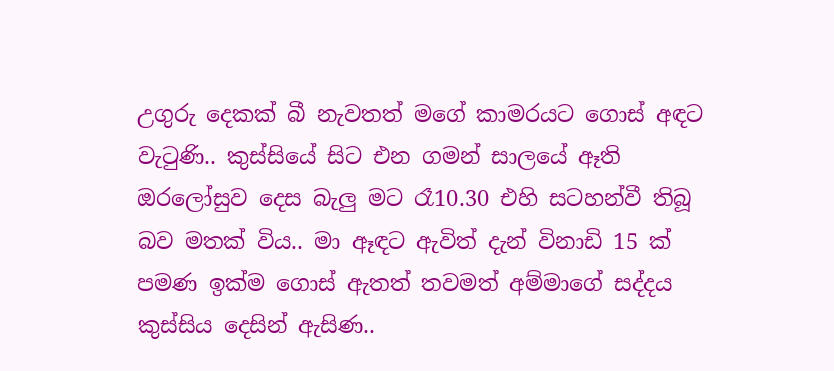උගුරු දෙකක් බී නැවතත් මගේ කාමරයට ගොස් අඳට වැටුණි.. කුස්සියේ සිට එන ගමන් සාලයේ ඈති ඔරලෝසුව දෙස බැලු මට රෑ10.30 එහි සටහන්වී තිබූ බව මතක් විය.. මා ඈඳට ඇවිත් දැන් විනාඩි 15 ක් පමණ ඉක්ම ගොස් ඇතත් තවමත් අම්මාගේ සද්දය කුස්සිය දෙසින් ඇසිණ..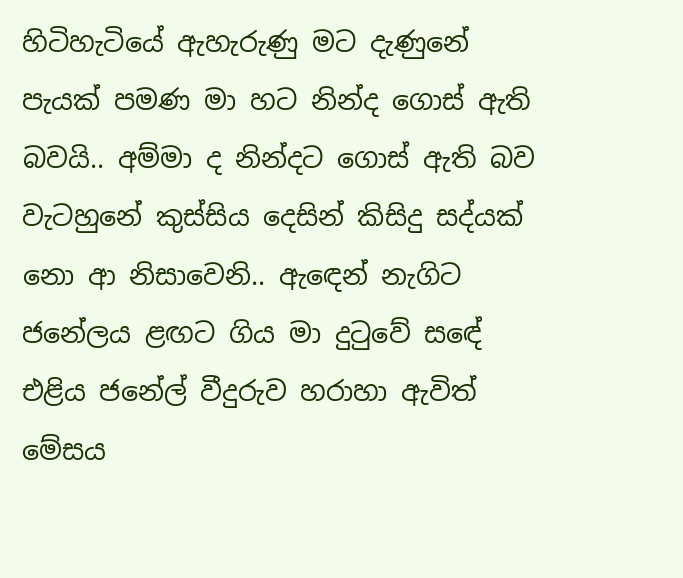හිටිහැටියේ ඇහැරුණු මට දැණුනේ පැයක් පමණ මා හට නින්ද ගොස් ඇති බවයි.. අම්මා ද නින්දට ගොස් ඇති බව වැටහුනේ කුස්සිය දෙසින් කිසිදු සද්යක් නො ආ නිසාවෙනි.. ඇඳෙන් නැගිට ජනේලය ළඟට ගිය මා දුටුවේ සඳේ එළිය ජනේල් වීදුරුව හරාහා ඇවිත් මේසය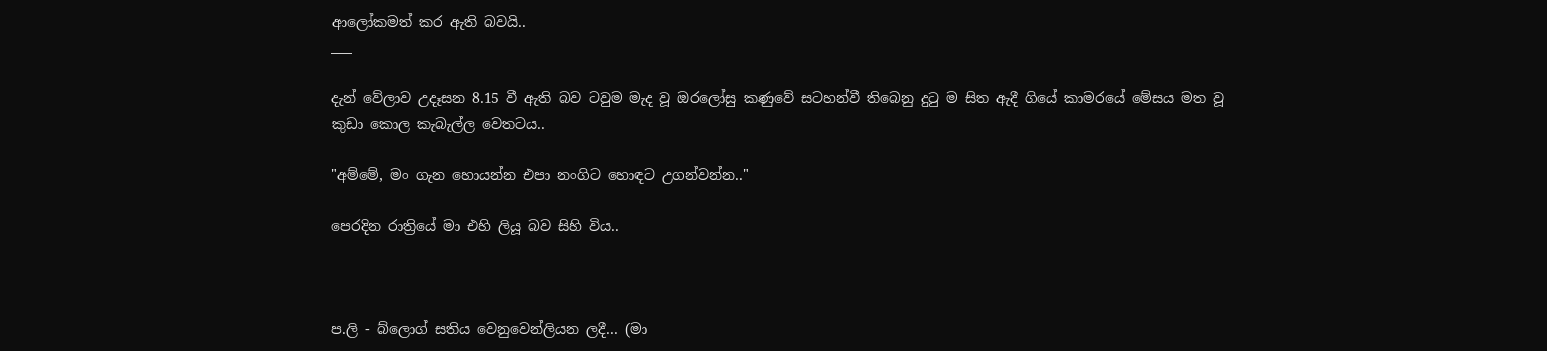ආලෝකමත් කර ඇති බවයි..
___

දැන් වේලාව උදෑසන 8.15 වී ඇති බව ටවුම මැද වූ ඔරලෝසු කණුවේ සටහන්වී තිබෙනු දුටු ම සිත ඇදී ගියේ කාමරයේ මේසය මත වූ කුඩා කොල කැබැල්ල වෙතටය..

"අම්මේ, මං ගැන හොයන්න එපා නංගිට හොඳට උගන්වන්න.."

පෙරදින රාත්‍රියේ මා එහි ලියූ බව සිහි විය..



ප.ලි - බ්ලොග් සතිය වෙනුවෙන්ලියන ලදී... (මා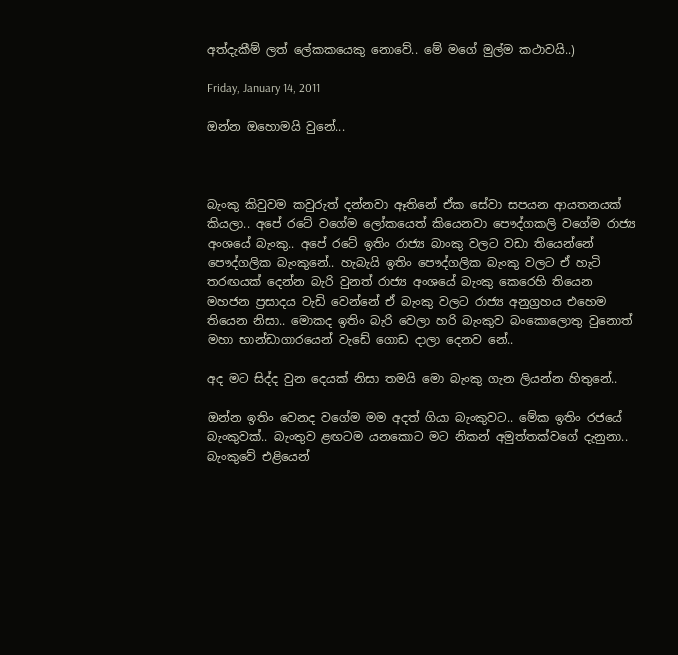අත්දැකීම් ලත් ලේකකයෙකු නොවේ.. මේ මගේ මුල්ම කථාවයි..)

Friday, January 14, 2011

ඔන්න ඔහොමයි වුනේ...



බැංකු කිවුවම කවුරුත් දන්නවා ඈතිනේ ඒක සේවා සපයන ආයතනයක් කියලා.. අපේ රටේ වගේම ලෝකයෙත් කියෙනවා පෞද්ගකලි වගේම රාජ්‍ය අංශයේ බැංකු.. අපේ රටේ ඉතිං රාජ්‍ය බාංකු වලට වඩා තියෙන්නේ පෞද්ගලික බැංකුනේ.. හැබැයි ඉතිං පෞද්ගලික බැංකු වලට ඒ හැටි තරඟයක් දෙන්න බැරි වුනත් රාජ්‍ය අංශයේ බැංකු කෙරෙහි තියෙන මහජන ප්‍රසාදය වැඩි වෙන්නේ ඒ බැංකු වලට රාජ්‍ය අනුග්‍රහය එහෙම තියෙන නිසා.. මොකද ඉතිං බැරි වෙලා හරි බැංකුව බංකොලොතු වුනොත් මහා භාන්ඩාගාරයෙන් වැඩේ ගොඩ දාලා දෙනව නේ..

අද මට සිද්ද වුන දෙයක් නිසා තමයි මො බැංකු ගැන ලියන්න හිතුනේ..

ඔන්න ඉතිං වෙනද වගේම මම අදත් ගියා බැංකුවට.. මේක ඉතිං රජයේ බැංකුවක්.. බැංතුව ළඟටම යනකොට මට නිකන් අමුත්තක්වගේ දැනුනා.. බැංකුවේ එළියෙන්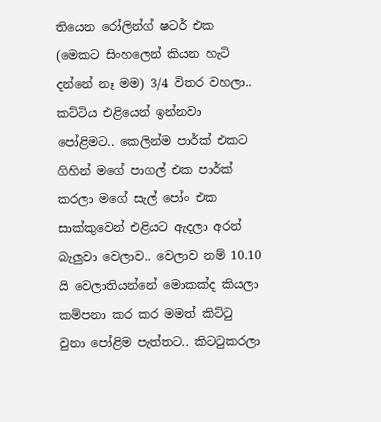තියෙන රෝලින්ග් ෂටර් එක (මෙකට සිංහලෙන් කියන හැටි දන්නේ නෑ මම) 3/4 විතර වහලා.. කට්ටිය එළියෙන් ඉන්නවා පෝළිමට.. කෙලින්ම පාර්ක් එකට ගිහින් මගේ පාගල් එක පාර්ක් කරලා මගේ සැල් පෝං එක සාක්කුවෙන් එළියට ඇදලා අරන් බැලුවා වෙලාව.. වෙලාව නම් 10.10 යි වෙලාතියන්නේ මොකක්ද කියලා කම්පනා කර කර මමත් කිට්ටු වුනා පෝළිම පැත්තට.. කිටටුකරලා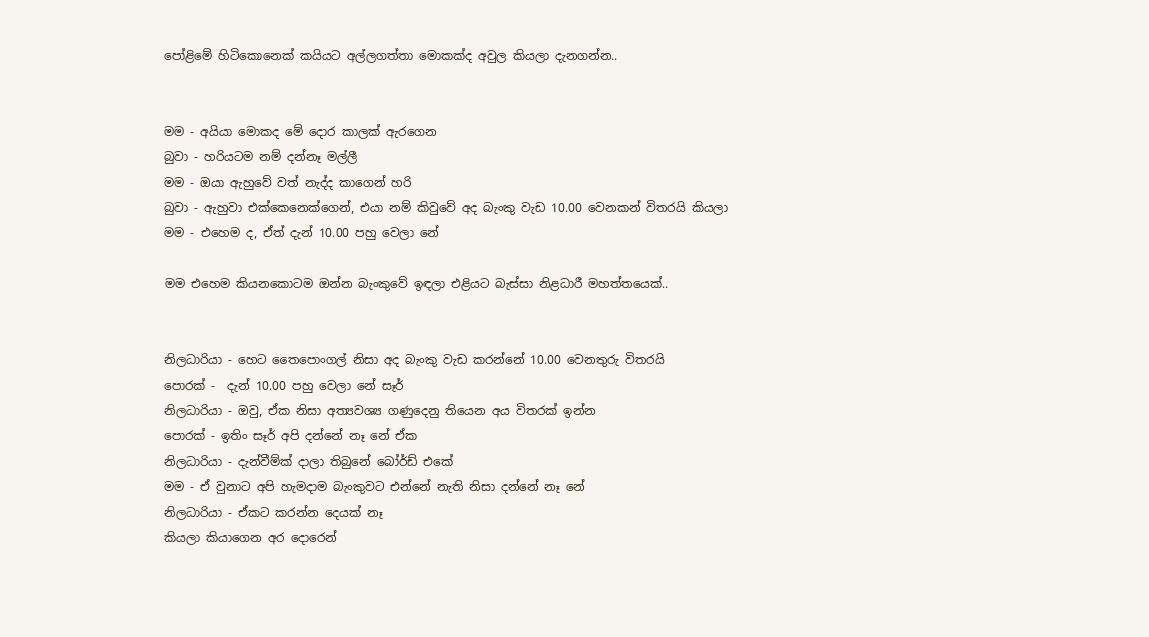පෝළිමේ හිටිකොනෙක් කයියට අල්ලගත්තා මොකක්ද අවුල කියලා දැනගන්න..


මම - අයියා මොකද මේ දොර කාලක් ඇරගෙන
බුවා - හරියටම නම් දන්නෑ මල්ලී
මම - ඔයා ඇහුවේ වත් නැද්ද කාගෙන් හරි
බුවා - ඇහුවා එක්කෙනෙක්ගෙන්, එයා නම් කිවුවේ අද බැංකු වැඩ 10.00 වෙනකන් විතරයි කියලා
මම - එහෙම ද, ඒත් දැන් 10.00 පහු වෙලා නේ

මම එහෙම කියනකොටම ඔන්න බැංකුවේ ඉඳලා එළියට බැස්සා නිළධාරී මහත්තයෙක්..


නිලධාරියා - හෙට තෛපොංගල් නිසා අද බැංකු වැඩ කරන්නේ 10.00 වෙනතුරු විතරයි
පොරක් -  දැන් 10.00 පහු වෙලා නේ සෑර්
නිලධාරියා - ඔවු, ඒක නිසා අත්‍යවශ්‍ය ගණුදෙනු තියෙන අය විතරක් ඉන්න
පොරක් - ඉතිං සෑර් අපි දන්නේ නෑ නේ ඒක
නිලධාරියා - දැන්වීම්ක් දාලා තිබුනේ බෝර්ඩ් එකේ
මම - ඒ වුනාට අපි හැමදාම බැංකුවට එන්නේ නැති නිසා දන්නේ නෑ නේ
නිලධාරියා - ඒකට කරන්න දෙයක් නෑ
කියලා කියාගෙන අර දොරෙන්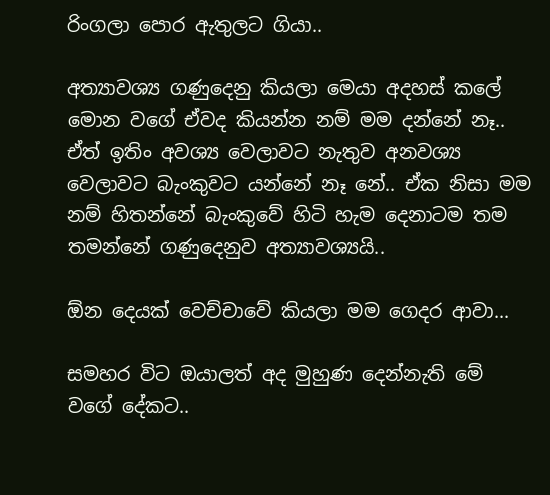රිංගලා පොර ඇතුලට ගියා..

අත්‍යාවශ්‍ය ගණුදෙනු කියලා මෙයා අදහස් කලේ මොන වගේ ඒවද කියන්න නම් මම දන්නේ නෑ.. ඒත් ඉතිං අවශ්‍ය වෙලාවට නැතුව අනවශ්‍ය වෙලාවට බැංකුවට යන්නේ නෑ නේ.. ඒක නිසා මම නම් හිතන්නේ බැංකුවේ හිටි හැම දෙනාටම තම තමන්නේ ගණුදෙනුව අත්‍යාවශ්‍යයි..

ඕන දෙයක් වෙච්චාවේ කියලා මම ගෙදර ආවා...

සමහර විට ඔයාලත් අද මුහුණ දෙන්නැති මේ වගේ දේකට..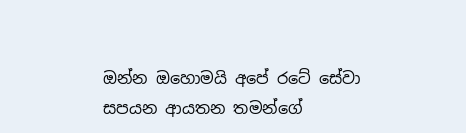ඔන්න ඔහොමයි අපේ රටේ සේවා සපයන ආයතන තමන්ගේ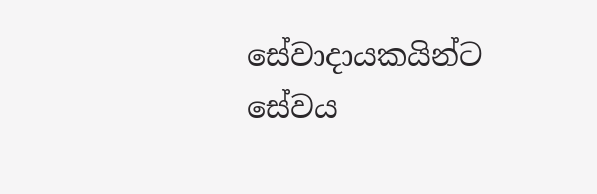සේවාදායකයින්ට සේවය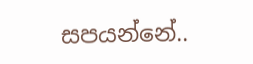සපයන්නේ..